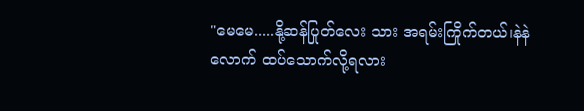"မေမေ.....နို့ဆန်ပြုတ်လေး သား အရမ်းကြိုက်တယ်၊နဲနဲလောက် ထပ်သောက်လို့ရလား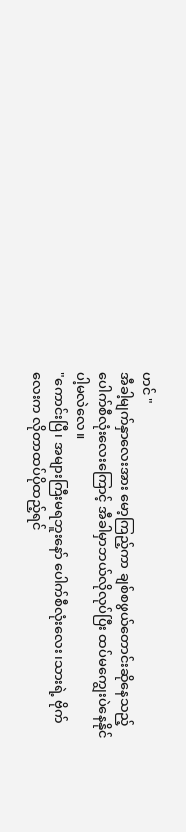ဟင် "
အီခါ့မျက်နှာလေးအား မော့ကြည့်ကာ ချစ်စဖွယ်တောင်းဆိုနေသည့် ပေါက်စီလုံးလေးကြောင့် အီခါမှာဘယ်လိုလုပ်ပြီး ထပ်မကျွေးပဲနေနိုင်ပါ့မလဲလေ။
"ကောင်းပြီ၊ အများကြီးမရဘူးနော် ပေါက်စီလုံးလေး၊သားရဲ့ ဗိုက်လေးက လိုတာထပ်ပိုထည့်ရင်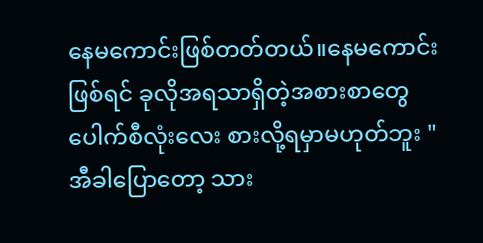နေမကောင်းဖြစ်တတ်တယ်။နေမကောင်းဖြစ်ရင် ခုလိုအရသာရှိတဲ့အစားစာတွေ ပေါက်စီလုံးလေး စားလို့ရမှာမဟုတ်ဘူး "
အီခါပြောတော့ သား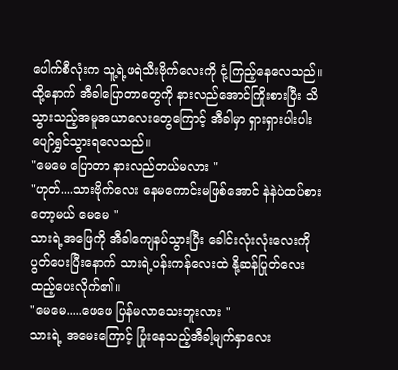ပေါက်စီလုံးက သူ့ရဲ့ဖရဲသီးဗိုက်လေးကို ငုံ့ကြည့်နေလေသည်။ ထို့နောက် အီခါပြောတာတွေကို နားလည်အောင်ကြိုးစားပြီး သိသွားသည့်အမူအယာလေးတွေကြောင့် အီခါမှာ ရှားရှားပါးပါးပျော်ရွှင်သွားရလေသည်။
"မေမေ ပြောတာ နားလည်တယ်မလား "
"ဟုတ်....သားဗိုက်လေး နေမကောင်းမဖြစ်အောင် နဲနဲပဲထပ်စားတော့မယ် မေမေ "
သားရဲ့အဖြေကို အီခါကျေနပ်သွားပြီး ခေါင်းလုံးလုံးလေးကို ပွတ်ပေးပြီးနောက် သားရဲ့ပန်းကန်လေးထဲ နို့ဆန်ပြုတ်လေး ထည့်ပေးလိုက်၏။
"မေမေ.....ဖေဖေ ပြန်မလာသေးဘူးလား "
သားရဲ့ အမေးကြောင့် ပြုံးနေသည့်အီခါ့မျက်နှာလေး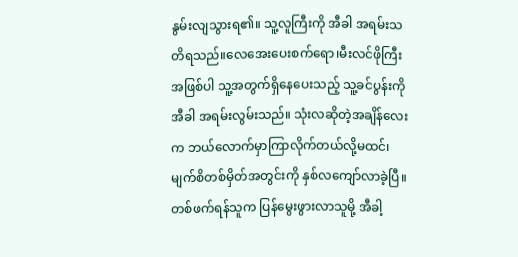နွမ်းလျသွားရ၏။ သူ့လူကြီးကို အီခါ အရမ်းသတိရသည်။လေအေးပေးစက်ရော၊မီးလင်ဖိုကြီးအဖြစ်ပါ သူ့အတွက်ရှိနေပေးသည့် သူ့ခင်ပွန်းကို အီခါ အရမ်းလွမ်းသည်။ သုံးလဆိုတဲ့အချိန်လေးက ဘယ်လောက်မှာကြာလိုက်တယ်လို့မထင်၊ မျက်စိတစ်မှိတ်အတွင်းကို နှစ်လကျော်လာခဲ့ပြီ။
တစ်ဖက်ရန်သူက ပြန်မွေးဖွားလာသူမို့ အီခါ့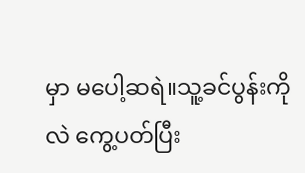မှာ မပေါ့ဆရဲ။သူ့ခင်ပွန်းကိုလဲ ကွေ့ပတ်ပြီး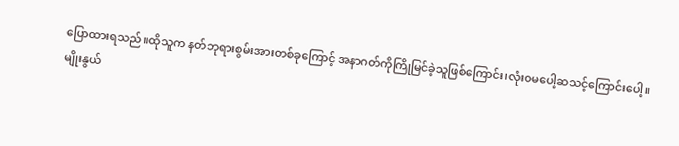ပြောထားရသည်။ထိုသူက နတ်ဘုရားစွမ်းအားတစ်ခုကြောင့် အနာဂတ်ကိုကြိုမြင်ခဲ့သူဖြစ်ကြောင်း၊လုံး၀မပေါ့ဆသင့်ကြောင်းပေါ့။
မျိုးနွယ်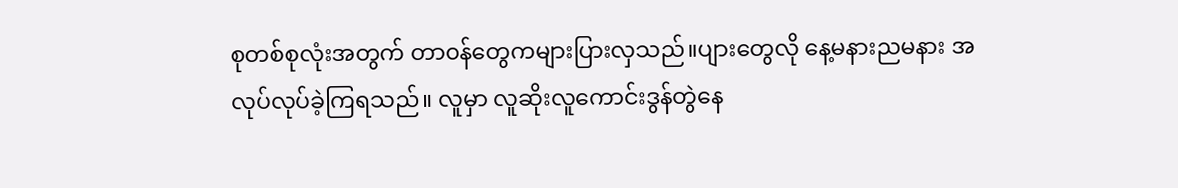စုတစ်စုလုံးအတွက် တာ၀န်တွေကများပြားလှသည်။ပျားတွေလို နေ့မနားညမနား အလုပ်လုပ်ခဲ့ကြရသည်။ လူမှာ လူဆိုးလူကောင်းဒွန်တွဲနေ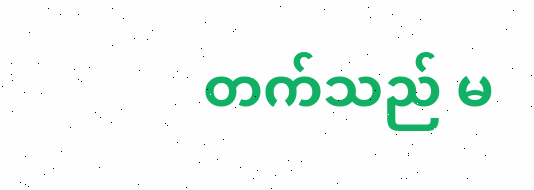တက်သည် မ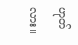ဟုတ်လား။